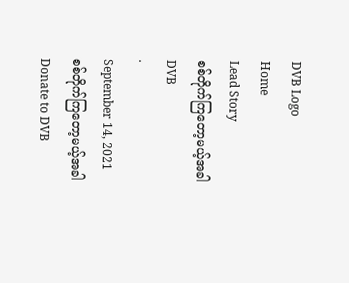DVB Logo
Home
Lead Story
စစ်တိုက်ကြတော့မယ့်အခါ
DVB
·
September 14, 2021
စစ်တိုက်ကြတော့မယ့်အခါ
Donate to DVB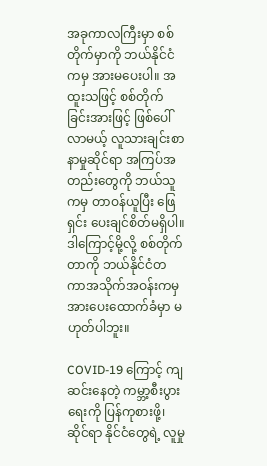အခုကာလကြီးမှာ စစ်တိုက်မှာကို ဘယ်နိုင်ငံကမှ အားမပေးပါ။ အထူးသဖြင့် စစ်တိုက်ခြင်းအားဖြင့် ဖြစ်ပေါ်လာမယ့် လူသားချင်းစာနာမှုဆိုင်ရာ အကြပ်အတည်းတွေကို ဘယ်သူကမှ တာဝန်ယူပြီး ဖြေရှင်း ပေးချင်စိတ်မရှိပါ။ ဒါကြောင့်မို့လို့ စစ်တိုက်တာကို ဘယ်နိုင်ငံတကာအသိုက်အဝန်းကမှ အားပေးထောက်ခံမှာ မဟုတ်ပါဘူး။

COVID-19 ကြောင့် ကျဆင်းနေတဲ့ ကမ္ဘာ့စီးပွားရေးကို ပြန်ကုစားဖို့၊ ဆိုင်ရာ နိုင်ငံတွေရဲ့ လူမှု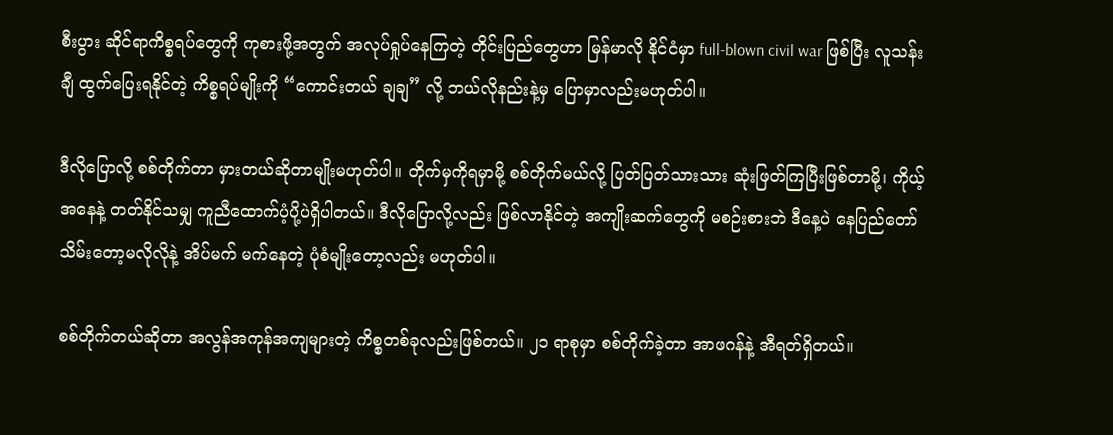စီးပွား ဆိုင်ရာကိစ္စရပ်တွေကို ကုစားဖို့အတွက် အလုပ်ရှုပ်နေကြတဲ့ တိုင်းပြည်တွေဟာ မြန်မာလို နိုင်ငံမှာ full-blown civil war ဖြစ်ပြီး လူသန်းချီ ထွက်ပြေးရနိုင်တဲ့ ကိစ္စရပ်မျိုးကို “ကောင်းတယ် ချချ” လို့ ဘယ်လိုနည်းနဲ့မှ ပြောမှာလည်းမဟုတ်ပါ။

ဒီလိုပြောလို့ စစ်တိုက်တာ မှားတယ်ဆိုတာမျိုးမဟုတ်ပါ။ တိုက်မှကိုရမှာမို့ စစ်တိုက်မယ်လို့ ပြတ်ပြတ်သားသား ဆုံးဖြတ်ကြပြီးဖြစ်တာမို့၊ ကိုယ့်အနေနဲ့ တတ်နိုင်သမျှ ကူညီထောက်ပံ့ပို့ပဲရှိပါတယ်။ ဒီလိုပြောလို့လည်း ဖြစ်လာနိုင်တဲ့ အကျိုးဆက်တွေကို မစဉ်းစားဘဲ ဒီနေ့ပဲ နေပြည်တော် သိမ်းတော့မလိုလိုနဲ့ အိပ်မက် မက်နေတဲ့ ပုံစံမျိုးတော့လည်း မဟုတ်ပါ။

စစ်တိုက်တယ်ဆိုတာ အလွန်အကုန်အကျများတဲ့ ကိစ္စတစ်ခုလည်းဖြစ်တယ်။ ၂၁ ရာစုမှာ စစ်တိုက်ခဲ့တာ အာဖဂန်နဲ့ အီရတ်ရှိတယ်။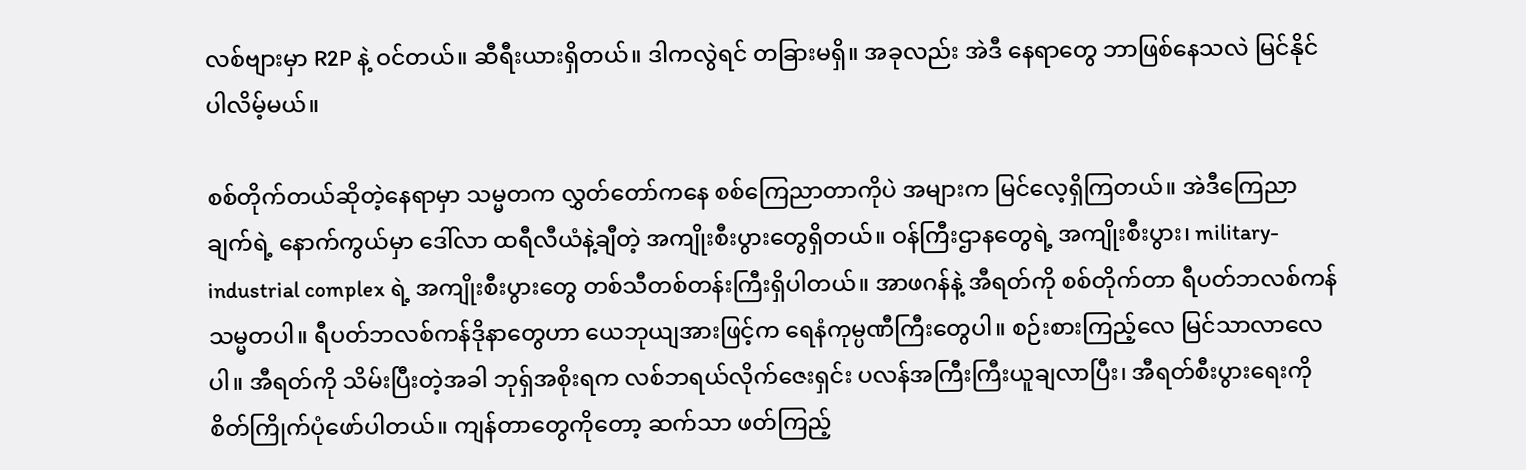လစ်ဗျားမှာ R2P နဲ့ ဝင်တယ်။ ဆီရီးယားရှိတယ်။ ဒါကလွဲရင် တခြားမရှိ။ အခုလည်း အဲဒီ နေရာတွေ ဘာဖြစ်နေသလဲ မြင်နိုင်ပါလိမ့်မယ်။

စစ်တိုက်တယ်ဆိုတဲ့နေရာမှာ သမ္မတက လွှတ်တော်ကနေ စစ်ကြေညာတာကိုပဲ အများက မြင်လေ့ရှိကြတယ်။ အဲဒီကြေညာချက်ရဲ့ နောက်ကွယ်မှာ ဒေါ်လာ ထရီလီယံနဲ့ချီတဲ့ အကျိုးစီးပွားတွေရှိတယ်။ ဝန်ကြီးဌာနတွေရဲ့ အကျိုးစီးပွား၊ military-industrial complex ရဲ့ အကျိုးစီးပွားတွေ တစ်သီတစ်တန်းကြီးရှိပါတယ်။ အာဖဂန်နဲ့ အီရတ်ကို စစ်တိုက်တာ ရီပတ်ဘလစ်ကန် သမ္မတပါ။ ရီပတ်ဘလစ်ကန်ဒိုနာတွေဟာ ယေဘုယျအားဖြင့်က ရေနံကုမ္ပဏီကြီးတွေပါ။ စဉ်းစားကြည့်လေ မြင်သာလာလေပါ။ အီရတ်ကို သိမ်းပြီးတဲ့အခါ ဘုရှ်အစိုးရက လစ်ဘရယ်လိုက်ဇေးရှင်း ပလန်အကြီးကြီးယူချလာပြီး၊ အီရတ်စီးပွားရေးကို စိတ်ကြိုက်ပုံဖော်ပါတယ်။ ကျန်တာတွေကိုတော့ ဆက်သာ ဖတ်ကြည့်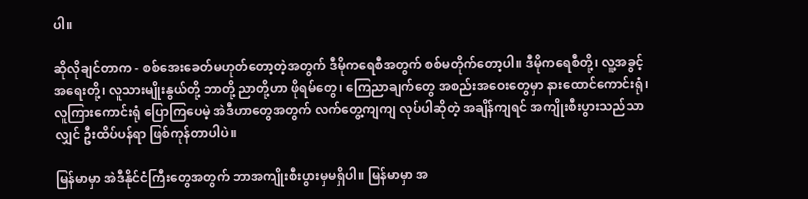ပါ။

ဆိုလိုချင်တာက - စစ်အေးခေတ်မဟုတ်တော့တဲ့အတွက် ဒီမိုကရေစီအတွက် စစ်မတိုက်တော့ပါ။ ဒီမိုကရေစီတို့၊ လူ့အခွင့်အရေးတို့၊ လူသားမျိုးနွယ်တို့ ဘာတို့ ညာတို့ဟာ ဖိုရမ်တွေ၊ ကြေညာချက်တွေ အစည်းအဝေးတွေမှာ နားထောင်ကောင်းရုံ၊ လူကြားကောင်းရုံ ပြောကြပေမဲ့ အဲဒီဟာတွေအတွက် လက်တွေ့ကျကျ လုပ်ပါဆိုတဲ့ အချိန်ကျရင် အကျိုးစီးပွားသည်သာလျှင် ဦးထိပ်ပန်ရာ ဖြစ်ကုန်တာပါပဲ။

မြန်မာမှာ အဲဒီနိုင်ငံကြီးတွေအတွက် ဘာအကျိုးစီးပွားမှမရှိပါ။ မြန်မာမှာ အ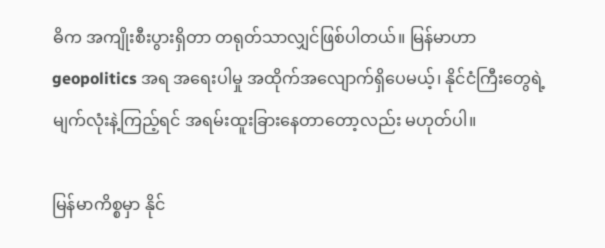ဓိက အကျိုးစီးပွားရှိတာ တရုတ်သာလျှင်ဖြစ်ပါတယ်။ မြန်မာဟာ geopolitics အရ အရေးပါမှု အထိုက်အလျောက်ရှိပေမယ့်၊ နိုင်ငံကြီးတွေရဲ့ မျက်လုံးနဲ့ကြည့်ရင် အရမ်းထူးခြားနေတာတော့လည်း မဟုတ်ပါ။

မြန်မာကိစ္စမှာ နိုင်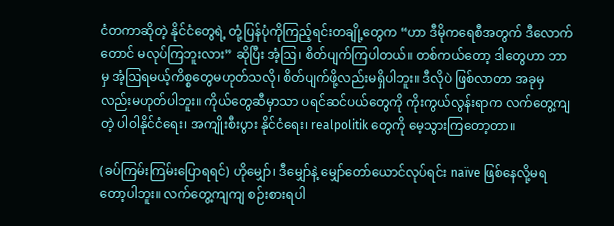ငံတကာဆိုတဲ့ နိုင်ငံတွေရဲ့ တုံ့ပြန်ပုံကိုကြည့်ရင်းတချို့တွေက “ဟာ ဒီမိုကရေစီအတွက် ဒီလောက်တောင် မလုပ်ကြဘူးလား” ဆိုပြီး အံ့ဩ၊ စိတ်ပျက်ကြပါတယ်။ တစ်ကယ်တော့ ဒါတွေဟာ ဘာမှ အံ့ဩရမယ့်ကိစ္စတွေမဟုတ်သလို၊ စိတ်ပျက်ဖို့လည်းမရှိပါဘူး။ ဒီလိုပဲ ဖြစ်လာတာ အခုမှလည်းမဟုတ်ပါဘူး။ ကိုယ်တွေဆီမှာသာ ပရင်ဆင်ပယ်တွေကို ကိုးကွယ်လွန်းရာက လက်တွေ့ကျတဲ့ ပါဝါနိုင်ငံရေး၊ အကျိုးစီးပွား နိုင်ငံရေး၊ realpolitik တွေကို မေ့သွားကြတော့တာ။

(ခပ်ကြမ်းကြမ်းပြောရရင်) ဟိုမျှော်၊ ဒီမျှော်နဲ့ မျှော်တော်ယောင်လုပ်ရင်း naïve ဖြစ်နေလို့မရတော့ပါဘူး။ လက်တွေ့ကျကျ စဉ်းစားရပါ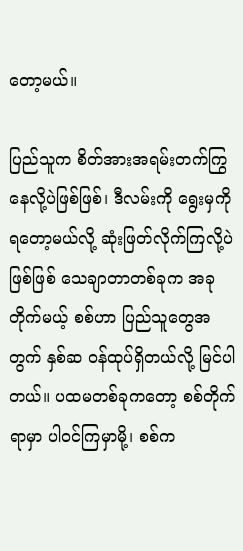တော့မယ်။

ပြည်သူက စိတ်အားအရမ်းတက်ကြွနေလို့ပဲဖြစ်ဖြစ်၊ ဒီလမ်းကို ရွေးမှကို ရတော့မယ်လို့ ဆုံးဖြတ်လိုက်ကြလို့ပဲဖြစ်ဖြစ် သေချာတာတစ်ခုက အခုတိုက်မယ့် စစ်ဟာ ပြည်သူတွေအတွက် နှစ်ဆ ဝန်ထုပ်ရှိတယ်လို့ မြင်ပါတယ်။ ပထမတစ်ခုကတော့ စစ်တိုက်ရာမှာ ပါဝင်ကြမှာမို့၊ စစ်က‌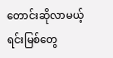တောင်းဆိုလာမယ့် ရင်းမြစ်တွေ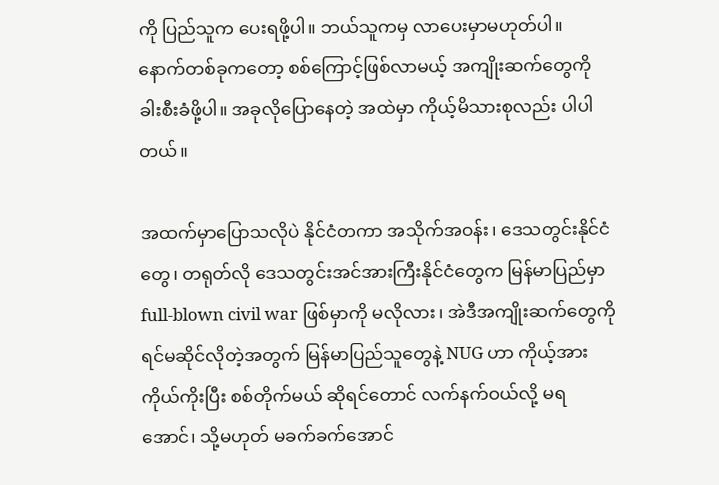ကို ပြည်သူက ပေးရဖို့ပါ။ ဘယ်သူကမှ လာပေးမှာမဟုတ်ပါ။ နောက်တစ်ခုကတော့ စစ်ကြောင့်ဖြစ်လာမယ့် အကျိုးဆက်တွေကို ခါးစီးခံဖို့ပါ။ အခုလိုပြောနေတဲ့ အထဲမှာ ကိုယ့်မိသားစုလည်း ပါပါတယ်။

အထက်မှာပြောသလိုပဲ နိုင်ငံတကာ အသိုက်အဝန်း၊ ဒေသတွင်းနိုင်ငံတွေ၊ တရုတ်လို ဒေသတွင်းအင်အားကြီးနိုင်ငံတွေက မြန်မာပြည်မှာ full-blown civil war ဖြစ်မှာကို မလိုလား၊ အဲဒီအကျိုးဆက်တွေကို ရင်မဆိုင်လိုတဲ့အတွက် မြန်မာပြည်သူတွေနဲ့ NUG ဟာ ကိုယ့်အားကိုယ်ကိုးပြီး စစ်တိုက်မယ် ဆိုရင်တောင် လက်နက်ဝယ်လို့ မရအောင်၊ သို့မဟုတ် မခက်ခက်အောင်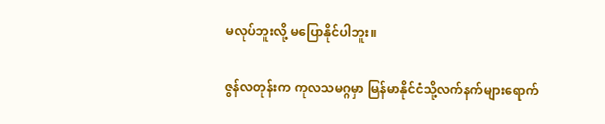မလုပ်ဘူးလို့ မပြောနိုင်ပါဘူး။

ဇွန်လတုန်းက ကုလသမဂ္ဂမှာ မြန်မာနိုင်ငံသို့လက်နက်များရောက်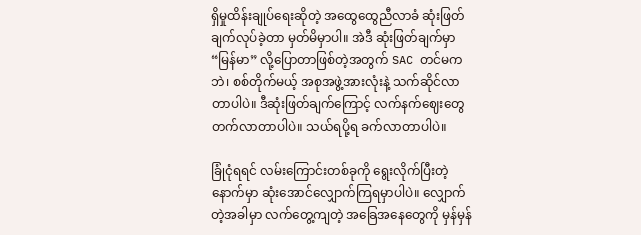ရှိမှုထိန်းချုပ်ရေးဆိုတဲ့ အထွေထွေညီလာခံ ဆုံးဖြတ်ချက်လုပ်ခဲ့တာ မှတ်မိမှာပါ။ အဲဒီ ဆုံးဖြတ်ချက်မှာ “မြန်မာ” လို့ပြောတာဖြစ်တဲ့အတွက် SAC တင်မကဘဲ၊ စစ်တိုက်မယ့် အစုအဖွဲ့အားလုံးနဲ့ သက်ဆိုင်လာတာပါပဲ။ ဒီဆုံးဖြတ်ချက်ကြောင့် လက်နက်ဈေးတွေ တက်လာတာပါပဲ။ သယ်ရပို့ရ ခက်လာတာပါပဲ။

ခြုံငုံရရင် လမ်းကြောင်းတစ်ခုကို ရွေးလိုက်ပြီးတဲ့နောက်မှာ ဆုံးအောင်လျှောက်ကြရမှာပါပဲ။ လျှောက်တဲ့အခါမှာ လက်တွေ့ကျတဲ့ အခြေအနေတွေကို မှန်မှန်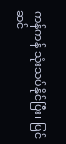ကန်ကန် သုံးသပ်နိုင်ပြီး၊ ပြင်ဆင်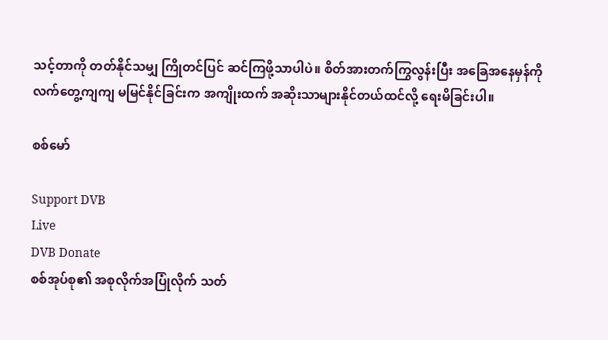သင့်တာကို တတ်နိုင်သမျှ ကြိုတင်ပြင် ဆင်ကြဖို့သာပါပဲ။ စိတ်အားတက်ကြွလွန်းပြီး အခြေအနေမှန်ကို လက်တွေ့ကျကျ မမြင်နိုင်ခြင်းက အကျိုးထက် အဆိုးသာများနိုင်တယ်ထင်လို့ ရေးမိခြင်းပါ။

စစ်မော်

Support DVB
Live
DVB Donate
စစ်အုပ်စု၏ အစုလိုက်အပြုံလိုက် သတ်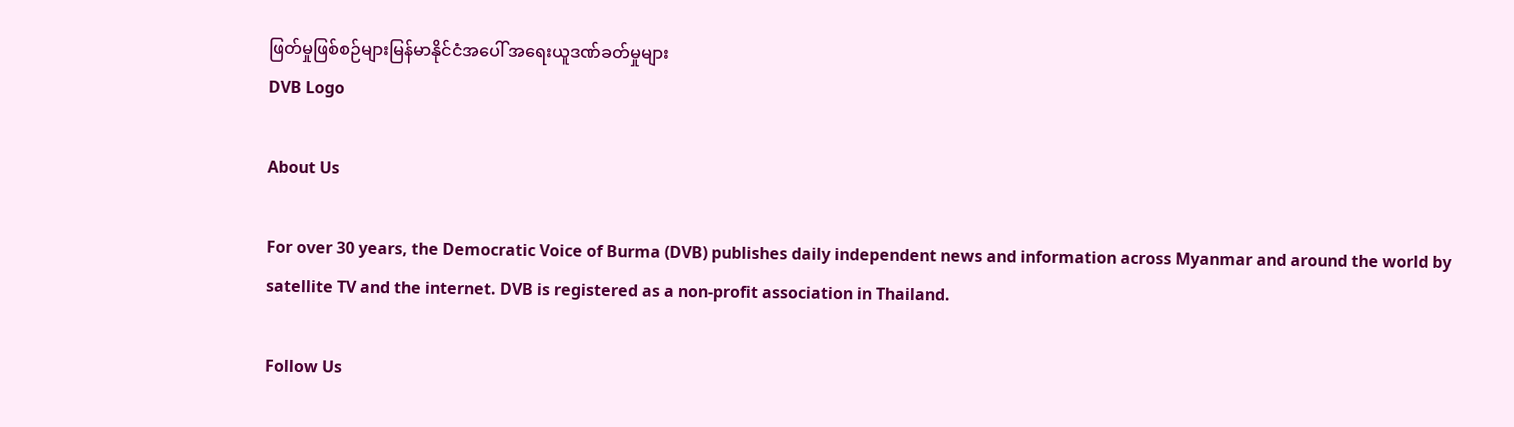ဖြတ်မှုဖြစ်စဉ်များမြန်မာနိုင်ငံအပေါ် အရေးယူဒဏ်ခတ်မှုများ
DVB Logo

About Us

For over 30 years, the Democratic Voice of Burma (DVB) publishes daily independent news and information across Myanmar and around the world by satellite TV and the internet. DVB is registered as a non-profit association in Thailand.

Follow Us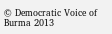© Democratic Voice of Burma 2013